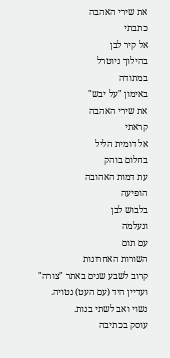את שירי האהבה
כתבתי
אל קיר לבן
בהילוך ניוטרל
במתודה
באימון "על יבש"
את שירי האהבה
קראתי
אל דומית הליל
בחלום בוהק
עת דמות האהובה
הופיעה
בלבוש לבן
ונעלמה
עם תום
השורות האחרונות
קרוב לשבע שנים באתר "צורה" ועדיין היד (עם העט) נטויה.
נשוי ואב לשתי בנות.
עוסק בכתיבה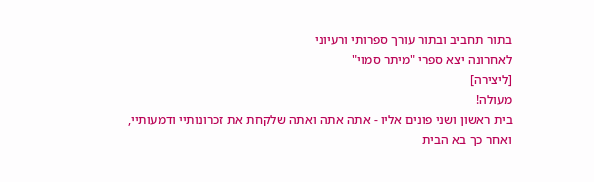בתור תחביב ובתור עורך ספרותי ורעיוני
לאחרונה יצא ספרי "מיתר סמוי"
[ליצירה]
מעולה!
בית ראשון ושני פונים אליו - אתה אתה ואתה שלקחת את זכרונותיי ודמעותיי,
ואחר כך בא הבית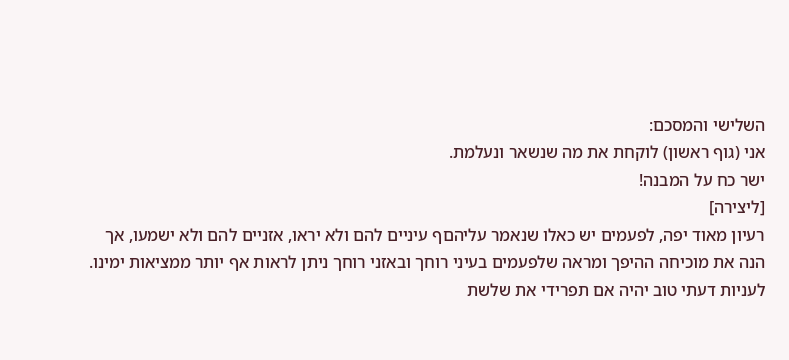השלישי והמסכם:
אני (גוף ראשון) לוקחת את מה שנשאר ונעלמת.
ישר כח על המבנה!
[ליצירה]
רעיון מאוד יפה, לפעמים יש כאלו שנאמר עליהםף עיניים להם ולא יראו, אזניים להם ולא ישמעו, אך הנה את מוכיחה ההיפך ומראה שלפעמים בעיני רוחך ובאזני רוחך ניתן לראות אף יותר ממציאות ימינו.
לעניות דעתי טוב יהיה אם תפרידי את שלשת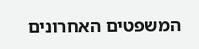המשפטים האחרונים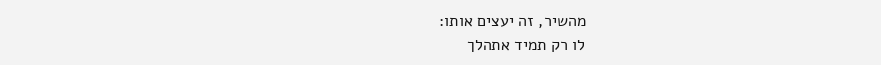מהשיר, זה יעצים אותו:
לו רק תמיד אתהלך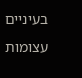בעיניים
עצומות